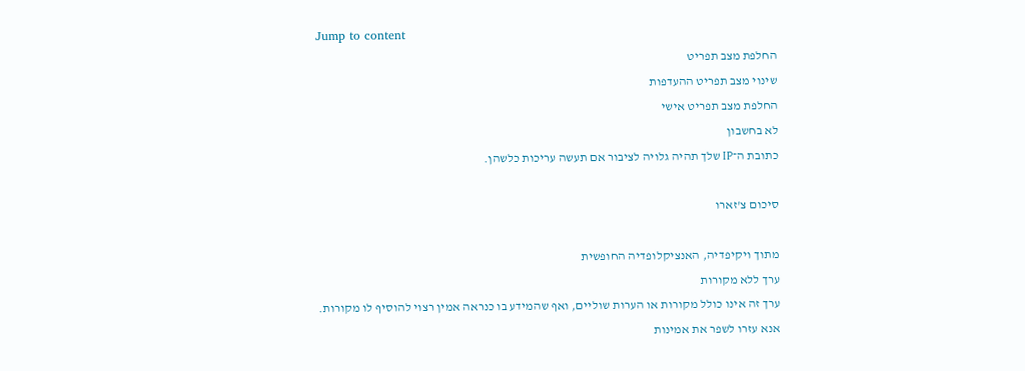Jump to content
החלפת מצב תפריט
שינוי מצב תפריט ההעדפות
החלפת מצב תפריט אישי
לא בחשבון
כתובת ה־IP שלך תהיה גלויה לציבור אם תעשה עריכות כלשהן.

סיכום צ'זארו

מתוך ויקיפדיה, האנציקלופדיה החופשית
ערך ללא מקורות
ערך זה אינו כולל מקורות או הערות שוליים, ואף שהמידע בו כנראה אמין רצוי להוסיף לו מקורות.
אנא עזרו לשפר את אמינות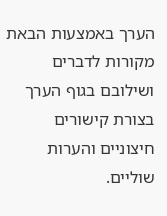הערך באמצעות הבאת מקורות לדברים ושילובם בגוף הערך בצורת קישורים חיצוניים והערות שוליים.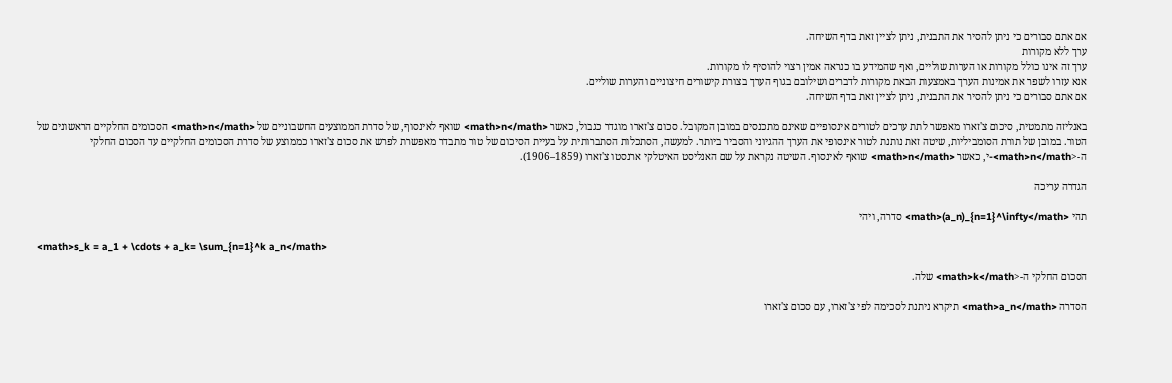אם אתם סבורים כי ניתן להסיר את התבנית, ניתן לציין זאת בדף השיחה.
ערך ללא מקורות
ערך זה אינו כולל מקורות או הערות שוליים, ואף שהמידע בו כנראה אמין רצוי להוסיף לו מקורות.
אנא עזרו לשפר את אמינות הערך באמצעות הבאת מקורות לדברים ושילובם בגוף הערך בצורת קישורים חיצוניים והערות שוליים.
אם אתם סבורים כי ניתן להסיר את התבנית, ניתן לציין זאת בדף השיחה.

באנליזה מתמטית, סיכום צ'זארו מאפשר לתת ערכים לטורים אינסופיים שאינם מתכנסים במובן המקובל. סכום צ'זארו מוגדר כגבול, כאשר <math>n</math> שואף לאינסוף, של סדרת הממוצעים החשבוניים של <math>n</math> הסכומים החלקיים הראשונים של הטור. במובן של תורת הסומביליות, שיטה זאת נותנת לטור אינסופי את הערך ההגיוני והסביר ביותר. למעשה, הסתכלות הסתברותית על בעיית הסיכום של טור מתבדר מאפשרת לפרש את סכום צ'זארו כממוצע של סדרת הסכומים החלקיים עד הסכום החלקי ה-<math>n</math>-י, כאשר <math>n</math> שואף לאינסוף. השיטה נקראת על שם האנליסט האיטלקי ארנסטו צ'זארו (1859–1906).

הגדרה עריכה

תהי <math>(a_n)_{n=1}^\infty</math> סדרה, ויהי

<math>s_k = a_1 + \cdots + a_k= \sum_{n=1}^k a_n</math>

הסכום החלקי ה-<math>k</math> שלה.

הסדרה <math>a_n</math> תיקרא ניתנת לסכימה לפי צ'זארו, עם סכום צ'זארו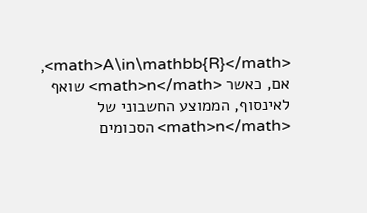<math>A\in\mathbb{R}</math>, אם, כאשר <math>n</math> שואף לאינסוף, הממוצע החשבוני של <math>n</math> הסכומים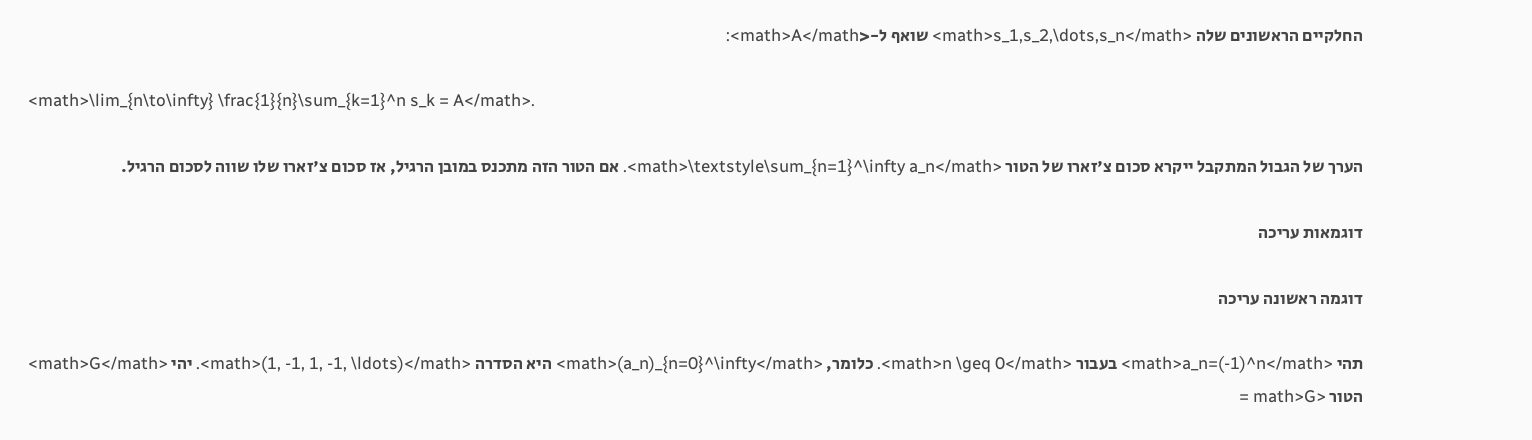החלקיים הראשונים שלה <math>s_1,s_2,\dots,s_n</math> שואף ל-<math>A</math>:

<math>\lim_{n\to\infty} \frac{1}{n}\sum_{k=1}^n s_k = A</math>.

הערך של הגבול המתקבל ייקרא סכום צ'זארו של הטור <math>\textstyle\sum_{n=1}^\infty a_n</math>. אם הטור הזה מתכנס במובן הרגיל, אז סכום צ'זארו שלו שווה לסכום הרגיל.

דוגמאות עריכה

דוגמה ראשונה עריכה

תהי <math>a_n=(-1)^n</math> בעבור <math>n \geq 0</math>. כלומר, <math>(a_n)_{n=0}^\infty</math> היא הסדרה <math>(1, -1, 1, -1, \ldots)</math>. יהי <math>G</math> הטור <math>G =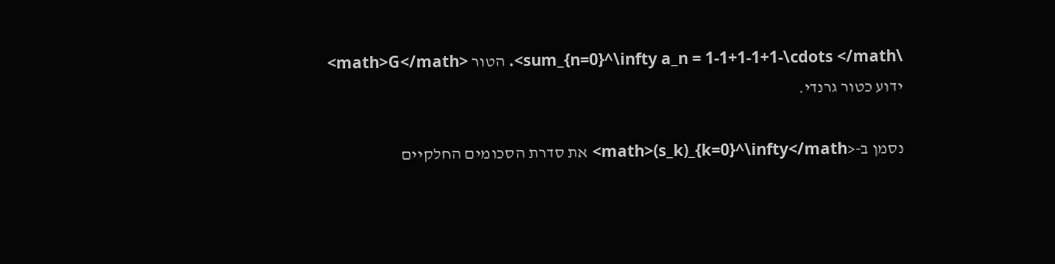\sum_{n=0}^\infty a_n = 1-1+1-1+1-\cdots </math>. הטור <math>G</math> ידוע כטור גרנדי.

נסמן ב-<math>(s_k)_{k=0}^\infty</math> את סדרת הסכומים החלקיים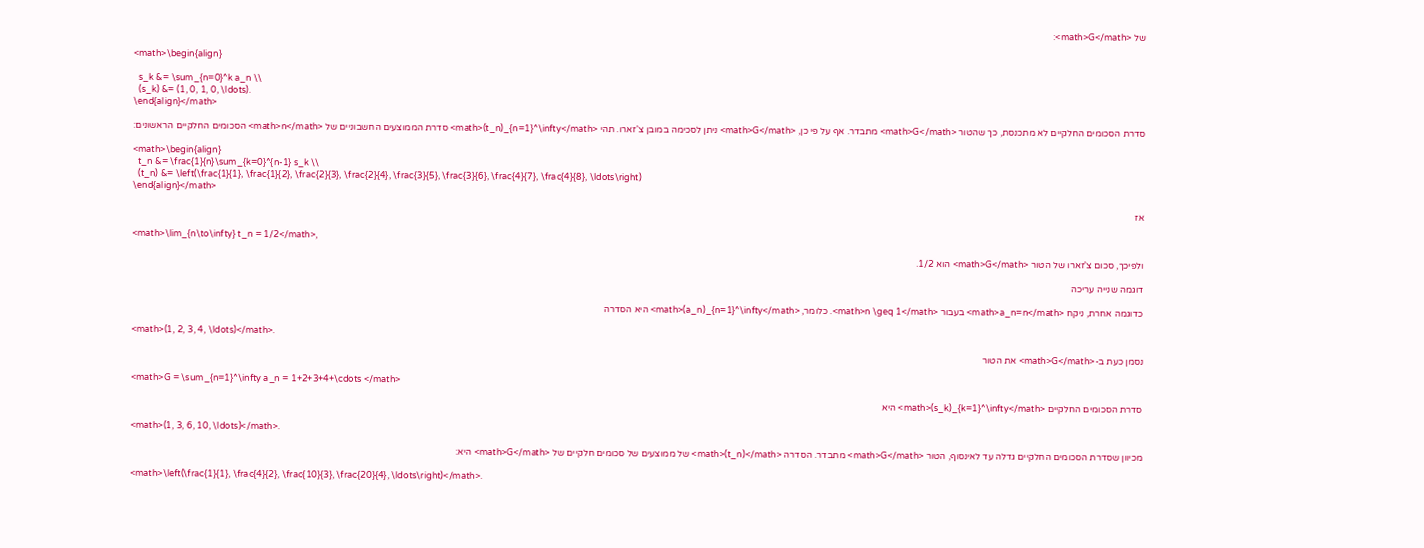של <math>G</math>:

<math>\begin{align}

  s_k &= \sum_{n=0}^k a_n \\
  (s_k) &= (1, 0, 1, 0, \ldots).
\end{align}</math>

סדרת הסכומים החלקיים לא מתכנסת, כך שהטור <math>G</math> מתבדר. אף על פי כן, <math>G</math> ניתן לסכימה במובן צ'זארו. תהי <math>(t_n)_{n=1}^\infty</math> סדרת הממוצעים החשבוניים של <math>n</math> הסכומים החלקיים הראשונים:

<math>\begin{align}
  t_n &= \frac{1}{n}\sum_{k=0}^{n-1} s_k \\
  (t_n) &= \left(\frac{1}{1}, \frac{1}{2}, \frac{2}{3}, \frac{2}{4}, \frac{3}{5}, \frac{3}{6}, \frac{4}{7}, \frac{4}{8}, \ldots\right)
\end{align}</math>

אז

<math>\lim_{n\to\infty} t_n = 1/2</math>,

ולפיכך, סכום צ'זארו של הטור <math>G</math> הוא 1/2.

דוגמה שנייה עריכה

כדוגמה אחרת, ניקח <math>a_n=n</math> בעבור <math>n \geq 1</math>. כלומר, <math>(a_n)_{n=1}^\infty</math> היא הסדרה

<math>(1, 2, 3, 4, \ldots)</math>.

נסמן כעת ב-<math>G</math> את הטור

<math>G = \sum_{n=1}^\infty a_n = 1+2+3+4+\cdots </math>

סדרת הסכומים החלקיים <math>(s_k)_{k=1}^\infty</math> היא

<math>(1, 3, 6, 10, \ldots)</math>.

מכיוון שסדרת הסכומים החלקיים גדלה עד לאינסוף, הטור <math>G</math> מתבדר. הסדרה <math>(t_n)</math> של ממוצעים של סכומים חלקיים של <math>G</math> היא:

<math>\left(\frac{1}{1}, \frac{4}{2}, \frac{10}{3}, \frac{20}{4}, \ldots\right)</math>.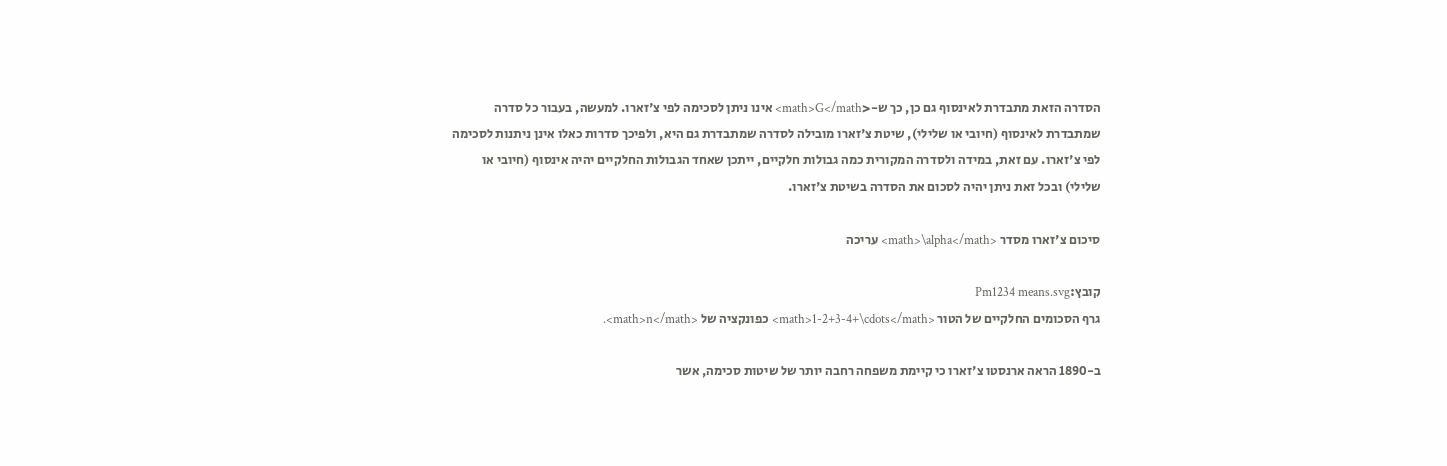הסדרה הזאת מתבדרת לאינסוף גם כן, כך ש-<math>G</math> אינו ניתן לסכימה לפי צ'זארו. למעשה, בעבור כל סדרה שמתבדרת לאינסוף (חיובי או שלילי), שיטת צ'זארו מובילה לסדרה שמתבדרת גם היא, ולפיכך סדרות כאלו אינן ניתנות לסכימה לפי צ'זארו. עם זאת, במידה ולסדרה המקורית כמה גבולות חלקיים, ייתכן שאחד הגבולות החלקיים יהיה אינסוף (חיובי או שלילי) ובכל זאת ניתן יהיה לסכום את הסדרה בשיטת צ'זארו.

סיכום צ'זארו מסדר <math>\alpha</math> עריכה

קובץ:Pm1234 means.svg
גרף הסכומים החלקיים של הטור <math>1-2+3-4+\cdots</math> כפונקציה של <math>n</math>.

ב-1890 הראה ארנסטו צ'זארו כי קיימת משפחה רחבה יותר של שיטות סכימה, אשר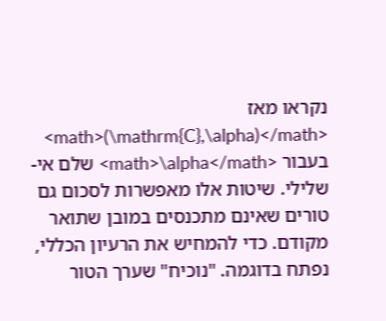נקראו מאז <math>(\mathrm{C},\alpha)</math> בעבור <math>\alpha</math> שלם אי-שלילי. שיטות אלו מאפשרות לסכום גם טורים שאינם מתכנסים במובן שתואר מקודם. כדי להמחיש את הרעיון הכללי, נפתח בדוגמה. "נוכיח" שערך הטור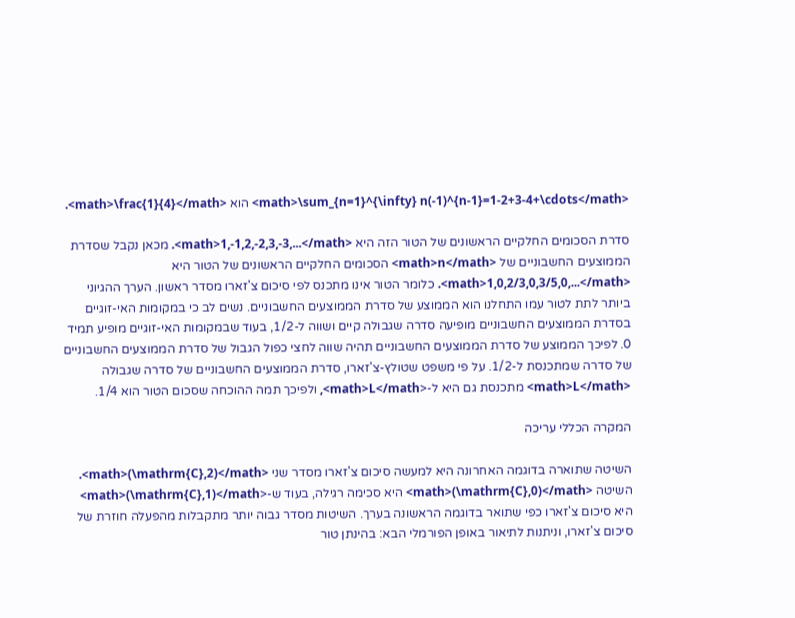<math>\sum_{n=1}^{\infty} n(-1)^{n-1}=1-2+3-4+\cdots</math> הוא <math>\frac{1}{4}</math>.

סדרת הסכומים החלקיים הראשונים של הטור הזה היא <math>1,-1,2,-2,3,-3,...</math>. מכאן נקבל שסדרת הממוצעים החשבוניים של <math>n</math> הסכומים החלקיים הראשונים של הטור היא <math>1,0,2/3,0,3/5,0,...</math>. כלומר הטור אינו מתכנס לפי סיכום צ'זארו מסדר ראשון. הערך ההגיוני ביותר לתת לטור עמו התחלנו הוא הממוצע של סדרת הממוצעים החשבוניים. נשים לב כי במקומות האי-זוגיים בסדרת הממוצעים החשבוניים מופיעה סדרה שגבולה קיים ושווה ל-1/2, בעוד שבמקומות האי-זוגיים מופיע תמיד 0. לפיכך הממוצע של סדרת הממוצעים החשבוניים תהיה שווה לחצי כפול הגבול של סדרת הממוצעים החשבוניים של סדרה שמתכנסת ל-1/2. על פי משפט שטולץ-צ'זארו, סדרת הממוצעים החשבוניים של סדרה שגבולה <math>L</math> מתכנסת גם היא ל-<math>L</math>, ולפיכך תמה ההוכחה שסכום הטור הוא 1/4.

המקרה הכללי עריכה

השיטה שתוארה בדוגמה האחרונה היא למעשה סיכום צ'זארו מסדר שני <math>(\mathrm{C},2)</math>. השיטה <math>(\mathrm{C},0)</math> היא סכימה רגילה, בעוד ש-<math>(\mathrm{C},1)</math> היא סיכום צ'זארו כפי שתואר בדוגמה הראשונה בערך. השיטות מסדר גבוה יותר מתקבלות מהפעלה חוזרת של סיכום צ'זארו, וניתנות לתיאור באופן הפורמלי הבא: בהינתן טור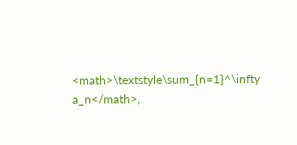<math>\textstyle\sum_{n=1}^\infty a_n</math>,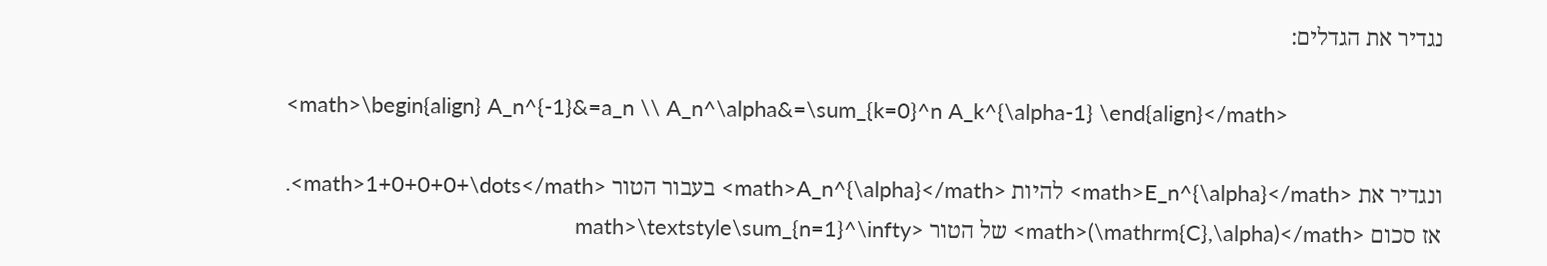נגדיר את הגדלים:

<math>\begin{align} A_n^{-1}&=a_n \\ A_n^\alpha&=\sum_{k=0}^n A_k^{\alpha-1} \end{align}</math>

ונגדיר את <math>E_n^{\alpha}</math> להיות <math>A_n^{\alpha}</math> בעבור הטור <math>1+0+0+0+\dots</math>. אז סכום <math>(\mathrm{C},\alpha)</math> של הטור <math>\textstyle\sum_{n=1}^\infty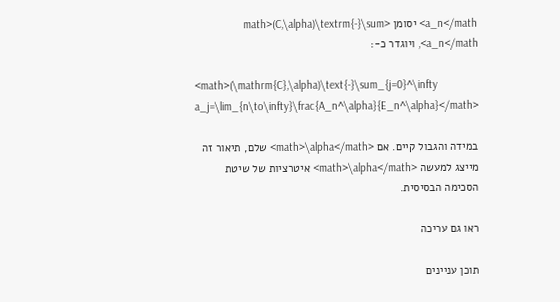a_n</math> יסומן <math>(C,\alpha)\textrm{-}\sum a_n</math>, ויוגדר כ-:

<math>(\mathrm{C},\alpha)\text{-}\sum_{j=0}^\infty a_j=\lim_{n\to\infty}\frac{A_n^\alpha}{E_n^\alpha}</math>

במידה והגבול קיים. אם <math>\alpha</math> שלם, תיאור זה מייצג למעשה <math>\alpha</math> איטרציות של שיטת הסכימה הבסיסית.

ראו גם עריכה

תוכן עניינים